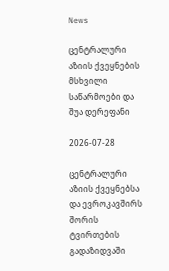News

ცენტრალური აზიის ქვეყნების მსხვილი საწარმოები და შუა დერეფანი

2026-07-28

ცენტრალური აზიის ქვეყნებსა და ევროკავშირს შორის ტვირთების გადაზიდვაში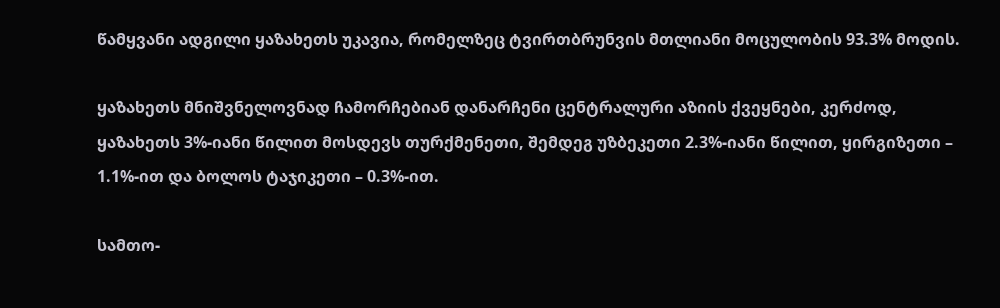წამყვანი ადგილი ყაზახეთს უკავია, რომელზეც ტვირთბრუნვის მთლიანი მოცულობის 93.3% მოდის.

ყაზახეთს მნიშვნელოვნად ჩამორჩებიან დანარჩენი ცენტრალური აზიის ქვეყნები, კერძოდ, ყაზახეთს 3%-იანი წილით მოსდევს თურქმენეთი, შემდეგ უზბეკეთი 2.3%-იანი წილით, ყირგიზეთი – 1.1%-ით და ბოლოს ტაჯიკეთი – 0.3%-ით.

სამთო-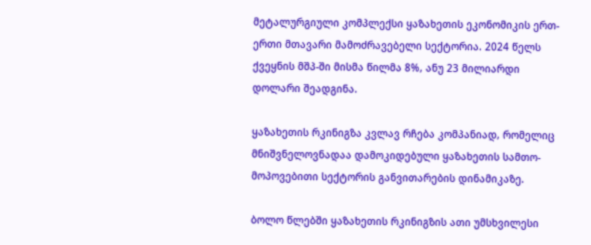მეტალურგიული კომპლექსი ყაზახეთის ეკონომიკის ერთ-ერთი მთავარი მამოძრავებელი სექტორია. 2024 წელს ქვეყნის მშპ-ში მისმა წილმა 8%, ანუ 23 მილიარდი დოლარი შეადგინა.

ყაზახეთის რკინიგზა კვლავ რჩება კომპანიად, რომელიც მნიშვნელოვნადაა დამოკიდებული ყაზახეთის სამთო-მოპოვებითი სექტორის განვითარების დინამიკაზე.

ბოლო წლებში ყაზახეთის რკინიგზის ათი უმსხვილესი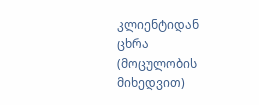კლიენტიდან ცხრა (მოცულობის მიხედვით)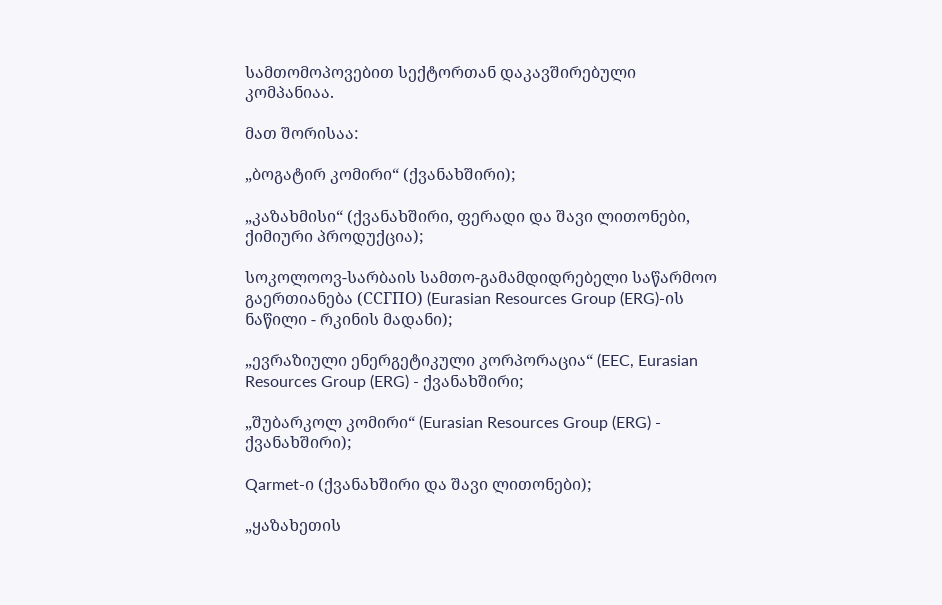სამთომოპოვებით სექტორთან დაკავშირებული კომპანიაა.

მათ შორისაა:

„ბოგატირ კომირი“ (ქვანახშირი);

„კაზახმისი“ (ქვანახშირი, ფერადი და შავი ლითონები, ქიმიური პროდუქცია);

სოკოლოოვ-სარბაის სამთო-გამამდიდრებელი საწარმოო გაერთიანება (ССГПО) (Eurasian Resources Group (ERG)-ის ნაწილი - რკინის მადანი);

„ევრაზიული ენერგეტიკული კორპორაცია“ (EEC, Eurasian Resources Group (ERG) - ქვანახშირი;

„შუბარკოლ კომირი“ (Eurasian Resources Group (ERG) - ქვანახშირი);

Qarmet-ი (ქვანახშირი და შავი ლითონები);

„ყაზახეთის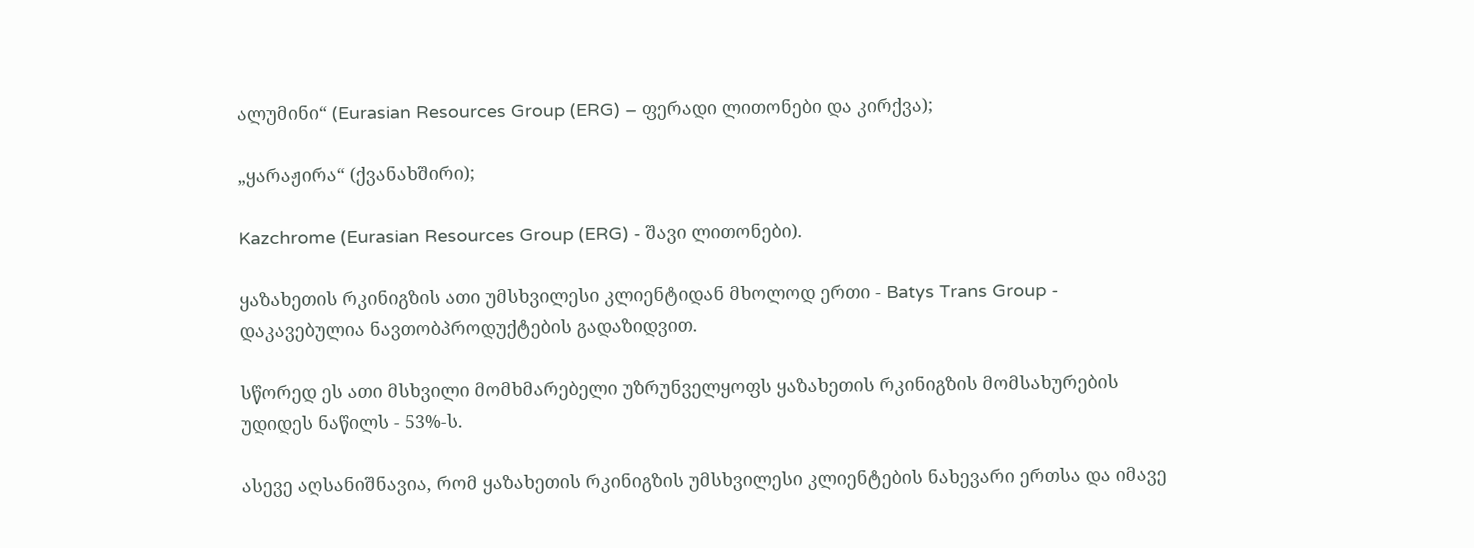ალუმინი“ (Eurasian Resources Group (ERG) – ფერადი ლითონები და კირქვა);

„ყარაჟირა“ (ქვანახშირი);

Kazchrome (Eurasian Resources Group (ERG) - შავი ლითონები).

ყაზახეთის რკინიგზის ათი უმსხვილესი კლიენტიდან მხოლოდ ერთი - Batys Trans Group - დაკავებულია ნავთობპროდუქტების გადაზიდვით.

სწორედ ეს ათი მსხვილი მომხმარებელი უზრუნველყოფს ყაზახეთის რკინიგზის მომსახურების უდიდეს ნაწილს - 53%-ს.

ასევე აღსანიშნავია, რომ ყაზახეთის რკინიგზის უმსხვილესი კლიენტების ნახევარი ერთსა და იმავე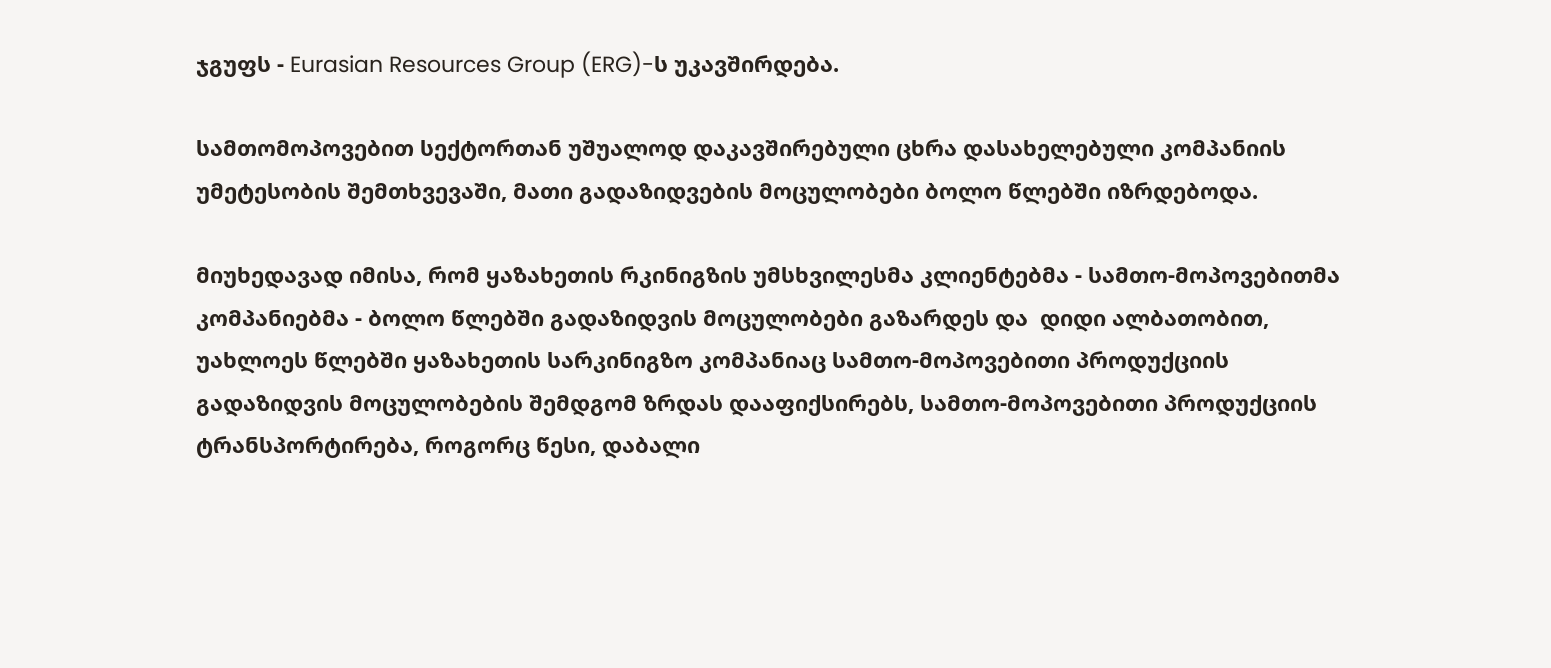ჯგუფს - Eurasian Resources Group (ERG)-ს უკავშირდება.

სამთომოპოვებით სექტორთან უშუალოდ დაკავშირებული ცხრა დასახელებული კომპანიის უმეტესობის შემთხვევაში, მათი გადაზიდვების მოცულობები ბოლო წლებში იზრდებოდა.

მიუხედავად იმისა, რომ ყაზახეთის რკინიგზის უმსხვილესმა კლიენტებმა - სამთო-მოპოვებითმა კომპანიებმა - ბოლო წლებში გადაზიდვის მოცულობები გაზარდეს და  დიდი ალბათობით, უახლოეს წლებში ყაზახეთის სარკინიგზო კომპანიაც სამთო-მოპოვებითი პროდუქციის გადაზიდვის მოცულობების შემდგომ ზრდას დააფიქსირებს, სამთო-მოპოვებითი პროდუქციის  ტრანსპორტირება, როგორც წესი, დაბალი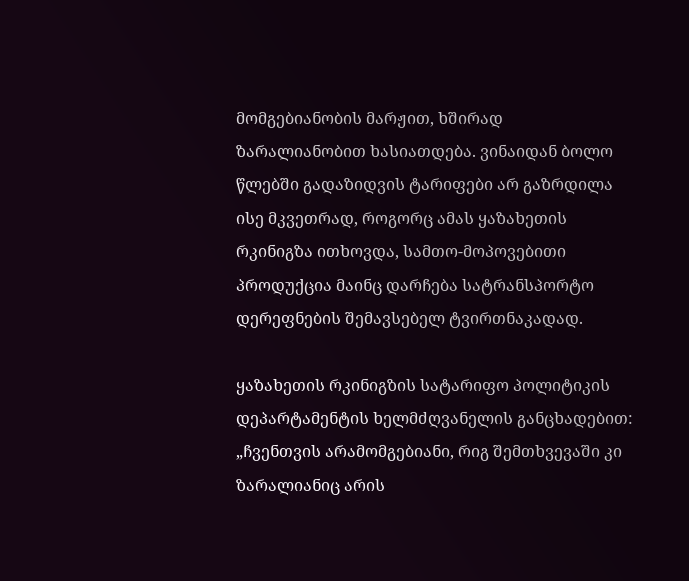მომგებიანობის მარჟით, ხშირად ზარალიანობით ხასიათდება. ვინაიდან ბოლო წლებში გადაზიდვის ტარიფები არ გაზრდილა ისე მკვეთრად, როგორც ამას ყაზახეთის რკინიგზა ითხოვდა, სამთო-მოპოვებითი პროდუქცია მაინც დარჩება სატრანსპორტო დერეფნების შემავსებელ ტვირთნაკადად.

ყაზახეთის რკინიგზის სატარიფო პოლიტიკის დეპარტამენტის ხელმძღვანელის განცხადებით: „ჩვენთვის არამომგებიანი, რიგ შემთხვევაში კი ზარალიანიც არის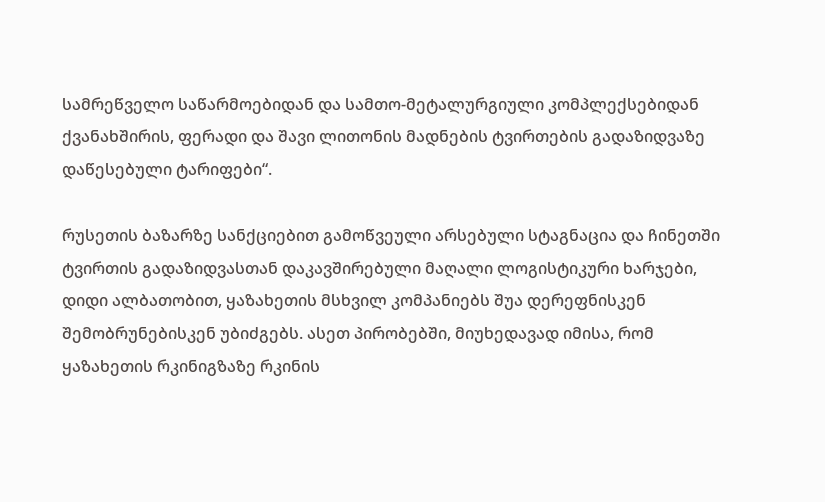სამრეწველო საწარმოებიდან და სამთო-მეტალურგიული კომპლექსებიდან ქვანახშირის, ფერადი და შავი ლითონის მადნების ტვირთების გადაზიდვაზე დაწესებული ტარიფები“.

რუსეთის ბაზარზე სანქციებით გამოწვეული არსებული სტაგნაცია და ჩინეთში ტვირთის გადაზიდვასთან დაკავშირებული მაღალი ლოგისტიკური ხარჯები, დიდი ალბათობით, ყაზახეთის მსხვილ კომპანიებს შუა დერეფნისკენ შემობრუნებისკენ უბიძგებს. ასეთ პირობებში, მიუხედავად იმისა, რომ ყაზახეთის რკინიგზაზე რკინის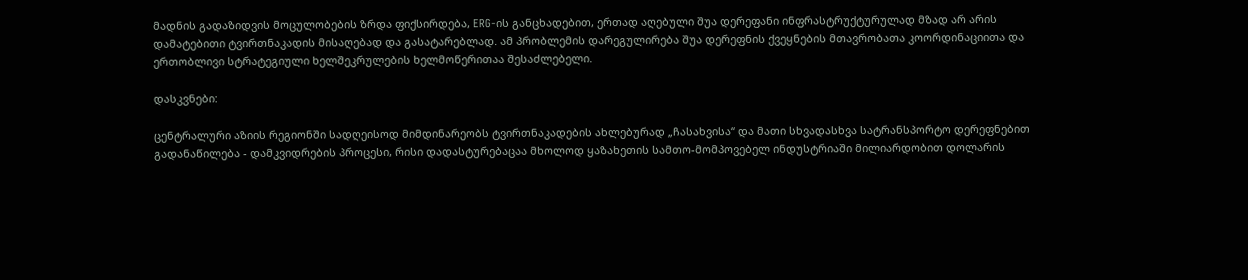მადნის გადაზიდვის მოცულობების ზრდა ფიქსირდება, ERG-ის განცხადებით, ერთად აღებული შუა დერეფანი ინფრასტრუქტურულად მზად არ არის დამატებითი ტვირთნაკადის მისაღებად და გასატარებლად. ამ პრობლემის დარეგულირება შუა დერეფნის ქვეყნების მთავრობათა კოორდინაციითა და ერთობლივი სტრატეგიული ხელშეკრულების ხელმოწერითაა შესაძლებელი.

დასკვნები:

ცენტრალური აზიის რეგიონში სადღეისოდ მიმდინარეობს ტვირთნაკადების ახლებურად „ჩასახვისა“ და მათი სხვადასხვა სატრანსპორტო დერეფნებით გადანაწილება - დამკვიდრების პროცესი, რისი დადასტურებაცაა მხოლოდ ყაზახეთის სამთო-მომპოვებელ ინდუსტრიაში მილიარდობით დოლარის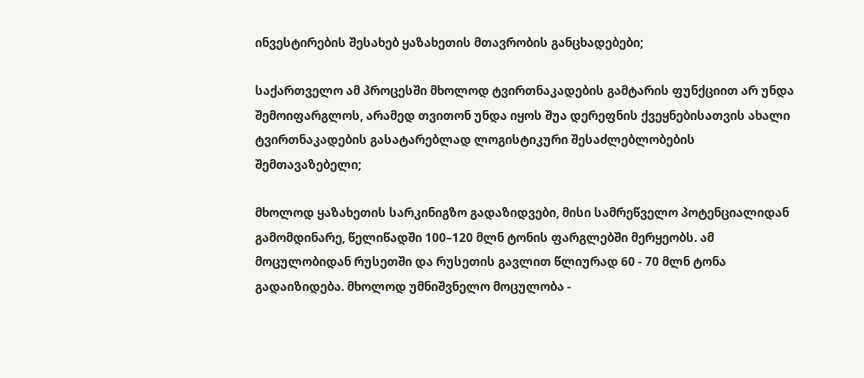ინვესტირების შესახებ ყაზახეთის მთავრობის განცხადებები;

საქართველო ამ პროცესში მხოლოდ ტვირთნაკადების გამტარის ფუნქციით არ უნდა შემოიფარგლოს, არამედ თვითონ უნდა იყოს შუა დერეფნის ქვეყნებისათვის ახალი ტვირთნაკადების გასატარებლად ლოგისტიკური შესაძლებლობების შემთავაზებელი;

მხოლოდ ყაზახეთის სარკინიგზო გადაზიდვები, მისი სამრეწველო პოტენციალიდან გამომდინარე, წელიწადში 100–120 მლნ ტონის ფარგლებში მერყეობს. ამ მოცულობიდან რუსეთში და რუსეთის გავლით წლიურად 60 - 70 მლნ ტონა გადაიზიდება. მხოლოდ უმნიშვნელო მოცულობა -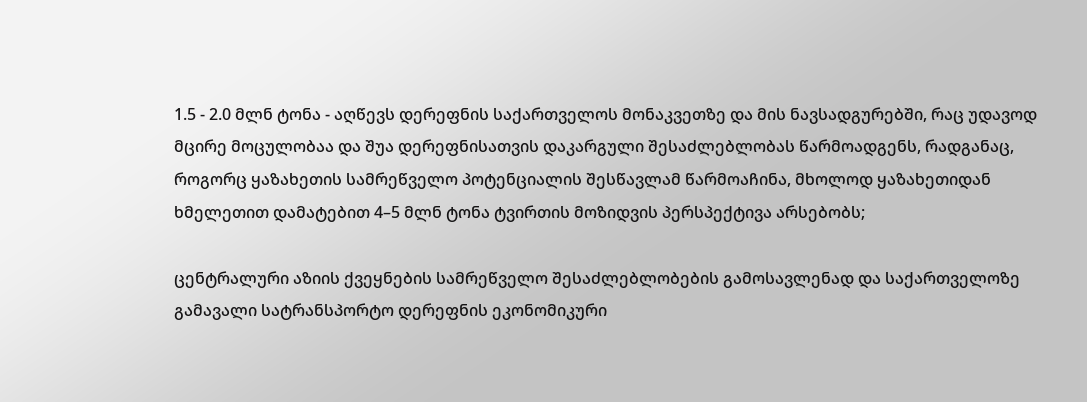1.5 - 2.0 მლნ ტონა - აღწევს დერეფნის საქართველოს მონაკვეთზე და მის ნავსადგურებში, რაც უდავოდ მცირე მოცულობაა და შუა დერეფნისათვის დაკარგული შესაძლებლობას წარმოადგენს, რადგანაც, როგორც ყაზახეთის სამრეწველო პოტენციალის შესწავლამ წარმოაჩინა, მხოლოდ ყაზახეთიდან ხმელეთით დამატებით 4–5 მლნ ტონა ტვირთის მოზიდვის პერსპექტივა არსებობს;

ცენტრალური აზიის ქვეყნების სამრეწველო შესაძლებლობების გამოსავლენად და საქართველოზე გამავალი სატრანსპორტო დერეფნის ეკონომიკური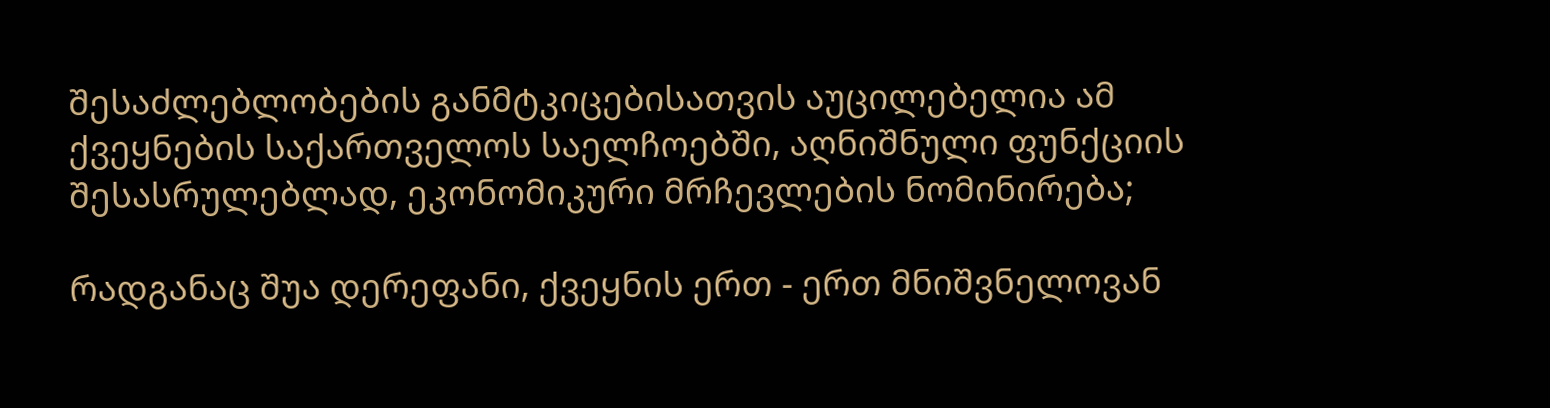შესაძლებლობების განმტკიცებისათვის აუცილებელია ამ ქვეყნების საქართველოს საელჩოებში, აღნიშნული ფუნქციის შესასრულებლად, ეკონომიკური მრჩევლების ნომინირება;

რადგანაც შუა დერეფანი, ქვეყნის ერთ - ერთ მნიშვნელოვან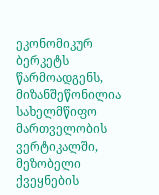ეკონომიკურ ბერკეტს წარმოადგენს, მიზანშეწონილია სახელმწიფო მართველობის ვერტიკალში, მეზობელი ქვეყნების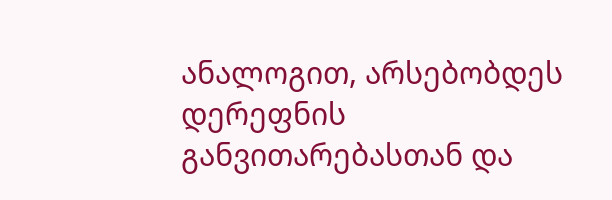ანალოგით, არსებობდეს დერეფნის განვითარებასთან და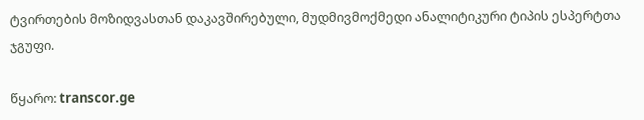ტვირთების მოზიდვასთან დაკავშირებული, მუდმივმოქმედი ანალიტიკური ტიპის ესპერტთა ჯგუფი.

წყარო: transcor.ge